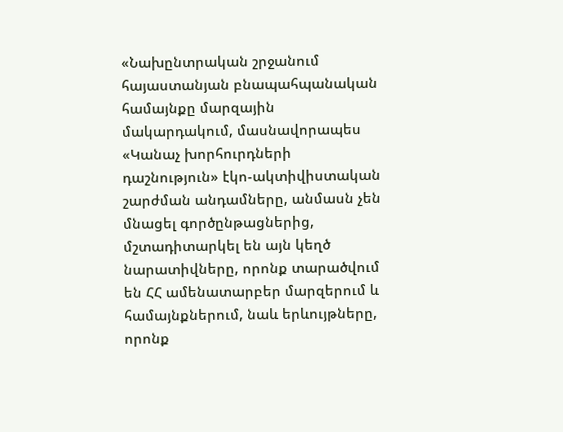«Նախընտրական շրջանում հայաստանյան բնապահպանական համայնքը մարզային մակարդակում, մասնավորապես «Կանաչ խորհուրդների դաշնություն» էկո-ակտիվիստական շարժման անդամները, անմասն չեն մնացել գործընթացներից, մշտադիտարկել են այն կեղծ նարատիվները, որոնք տարածվում են ՀՀ ամենատարբեր մարզերում և համայնքներում, նաև երևույթները, որոնք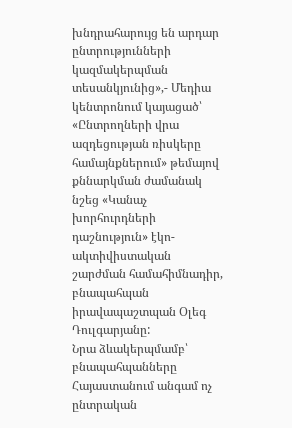խնդրահարույց են արդար ընտրությունների կազմակերպման տեսանկյունից»,- Մեդիա կենտրոնում կայացած՝ «Ընտրողների վրա ազդեցության ռիսկերը համայնքներում» թեմայով քննարկման ժամանակ նշեց «Կանաչ խորհուրդների դաշնություն» էկո-ակտիվիստական շարժման համահիմնադիր, բնապահպան իրավապաշտպան Օլեգ Դուլգարյանը:
Նրա ձևակերպմամբ՝ բնապահպանները Հայաստանում անգամ ոչ ընտրական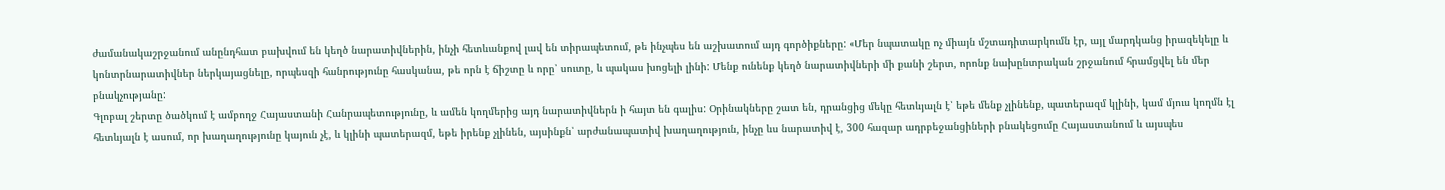ժամանակաշրջանում անընդհատ բախվում են կեղծ նարատիվներին, ինչի հետևանքով լավ են տիրապետում, թե ինչպես են աշխատում այդ գործիքները: «Մեր նպատակը ոչ միայն մշտադիտարկումն էր, այլ մարդկանց իրազեկելը և կոնտրնարատիվներ ներկայացնելը, որպեսզի հանրությունը հասկանա, թե որն է ճիշտը և որը՝ սուտը, և պակաս խոցելի լինի: Մենք ունենք կեղծ նարատիվների մի քանի շերտ, որոնք նախընտրական շրջանում հրամցվել են մեր բնակչությանը:
Գլոբալ շերտը ծածկում է ամբողջ Հայաստանի Հանրապետությունը, և ամեն կողմերից այդ նարատիվներն ի հայտ են գալիս: Օրինակները շատ են, դրանցից մեկը հետևյալն է՝ եթե մենք չլինենք, պատերազմ կլինի, կամ մյուս կողմն էլ հետևյալն է ասում, որ խաղաղությունը կայուն չէ, և կլինի պատերազմ, եթե իրենք չլինեն, այսինքն՝ արժանապատիվ խաղաղություն, ինչը ևս նարատիվ է, 300 հազար ադրբեջանցիների բնակեցումը Հայաստանում և այսպես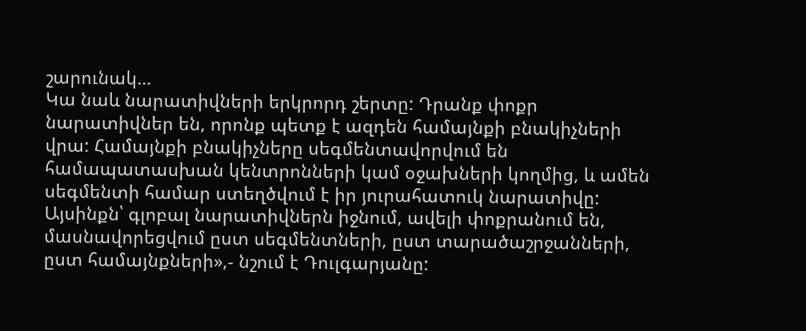շարունակ…
Կա նաև նարատիվների երկրորդ շերտը: Դրանք փոքր նարատիվներ են, որոնք պետք է ազդեն համայնքի բնակիչների վրա: Համայնքի բնակիչները սեգմենտավորվում են համապատասխան կենտրոնների կամ օջախների կողմից, և ամեն սեգմենտի համար ստեղծվում է իր յուրահատուկ նարատիվը: Այսինքն՝ գլոբալ նարատիվներն իջնում, ավելի փոքրանում են, մասնավորեցվում ըստ սեգմենտների, ըստ տարածաշրջանների, ըստ համայնքների»,- նշում է Դուլգարյանը: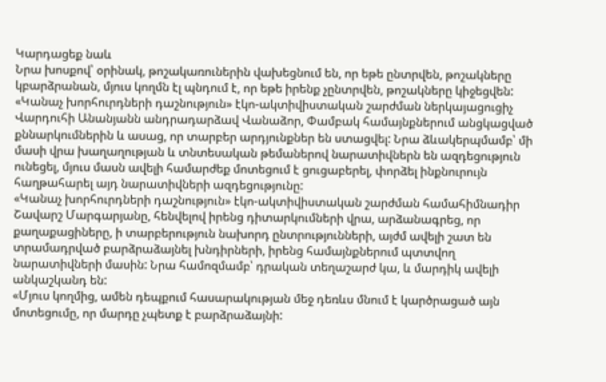Կարդացեք նաև
Նրա խոսքով՝ օրինակ, թոշակառուներին վախեցնում են, որ եթե ընտրվեն, թոշակները կբարձրանան, մյուս կողմն էլ պնդում է, որ եթե իրենք չընտրվեն, թոշակները կիջեցվեն:
«Կանաչ խորհուրդների դաշնություն» էկո-ակտիվիստական շարժման ներկայացուցիչ Վարդուհի Անանյանն անդրադարձավ Վանաձոր, Փամբակ համայնքներում անցկացված քննարկումներին և ասաց, որ տարբեր արդյունքներ են ստացվել: Նրա ձևակերպմամբ՝ մի մասի վրա խաղաղության և տնտեսական թեմաներով նարատիվներն են ազդեցություն ունեցել, մյուս մասն ավելի համարժեք մոտեցում է ցուցաբերել, փորձել ինքնուրույն հաղթահարել այդ նարատիվների ազդեցությունը:
«Կանաչ խորհուրդների դաշնություն» էկո-ակտիվիստական շարժման համահիմնադիր Շավարշ Մարգարյանը, հենվելով իրենց դիտարկումների վրա, արձանագրեց, որ քաղաքացիները, ի տարբերություն նախորդ ընտրությունների, այժմ ավելի շատ են տրամադրված բարձրաձայնել խնդիրների, իրենց համայնքներում պտտվող նարատիվների մասին: Նրա համոզմամբ՝ դրական տեղաշարժ կա, և մարդիկ ավելի անկաշկանդ են:
«Մյուս կողմից, ամեն դեպքում հասարակության մեջ դեռևս մնում է կարծրացած այն մոտեցումը, որ մարդը չպետք է բարձրաձայնի: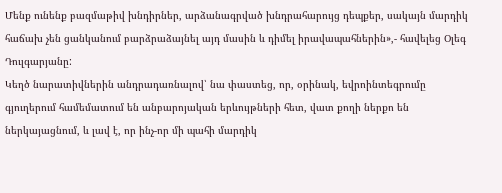Մենք ունենք բազմաթիվ խնդիրներ, արձանագրված խնդրահարույց դեպքեր, սակայն մարդիկ հաճախ չեն ցանկանում բարձրաձայնել այդ մասին և դիմել իրավապահներին»,- հավելեց Օլեգ Դուլգարյանը:
Կեղծ նարատիվներին անդրադառնալով՝ նա փաստեց, որ, օրինակ, եվրոինտեգրումը գյուղերում համեմատում են անբարոյական երևույթների հետ, վատ քողի ներքո են ներկայացնում, և լավ է, որ ինչ-որ մի պահի մարդիկ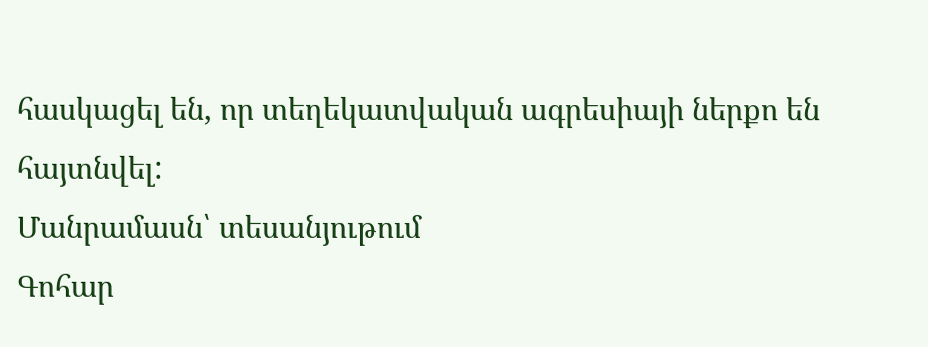հասկացել են, որ տեղեկատվական ագրեսիայի ներքո են հայտնվել:
Մանրամասն՝ տեսանյութում
Գոհար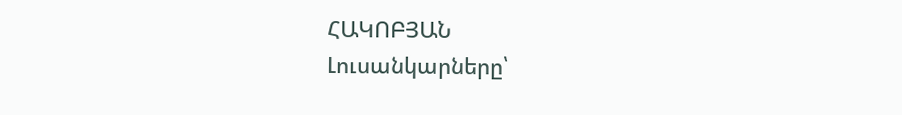ՀԱԿՈԲՅԱՆ
Լուսանկարները՝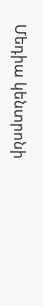Մեդիա կենտրոնի